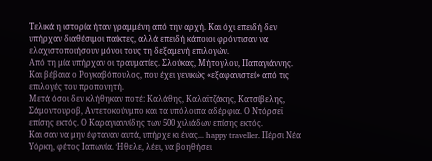Τελικά η ιστορία ήταν γραμμένη από την αρχή. Και όχι επειδή δεν υπήρχαν διαθέσιμοι παίκτες, αλλά επειδή κάποιοι φρόντισαν να ελαχιστοποιήσουν μόνοι τους τη δεξαμενή επιλογών.
Από τη μία υπήρχαν οι τραυματίες. Σλούκας, Μήτογλου, Παπαγιάννης. Και βέβαια ο Ρογκαβόπουλος, που έχει γενικώς «εξαφανιστεί» από τις επιλογές του προπονητή.
Μετά όσοι δεν κλήθηκαν ποτέ: Καλάθης, Καλαϊτζάκης, Κατσίβελης, Σάμοντουροβ, Αντετοκούνμπο και τα υπόλοιπα αδέρφια. Ο Ντόρσεϊ επίσης εκτός. Ο Καραγιαννίδης των 500 χιλιάδων επίσης εκτός.
Και σαν να μην έφταναν αυτά, υπήρχε κι ένας... happy traveller. Πέρσι Νέα Υόρκη, φέτος Ιαπωνία. Ήθελε, λέει, να βοηθήσει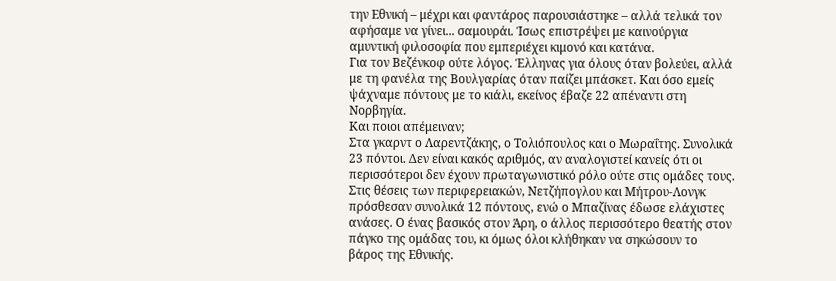την Εθνική – μέχρι και φαντάρος παρουσιάστηκε – αλλά τελικά τον αφήσαμε να γίνει... σαμουράι. Ίσως επιστρέψει με καινούργια αμυντική φιλοσοφία που εμπεριέχει κιμονό και κατάνα.
Για τον Βεζένκοφ ούτε λόγος. Έλληνας για όλους όταν βολεύει, αλλά με τη φανέλα της Βουλγαρίας όταν παίζει μπάσκετ. Και όσο εμείς ψάχναμε πόντους με το κιάλι, εκείνος έβαζε 22 απέναντι στη Νορβηγία.
Και ποιοι απέμειναν;
Στα γκαρντ ο Λαρεντζάκης, ο Τολιόπουλος και ο Μωραΐτης. Συνολικά 23 πόντοι. Δεν είναι κακός αριθμός, αν αναλογιστεί κανείς ότι οι περισσότεροι δεν έχουν πρωταγωνιστικό ρόλο ούτε στις ομάδες τους.
Στις θέσεις των περιφερειακών, Νετζήπογλου και Μήτρου-Λονγκ πρόσθεσαν συνολικά 12 πόντους, ενώ ο Μπαζίνας έδωσε ελάχιστες ανάσες. Ο ένας βασικός στον Άρη, ο άλλος περισσότερο θεατής στον πάγκο της ομάδας του, κι όμως όλοι κλήθηκαν να σηκώσουν το βάρος της Εθνικής.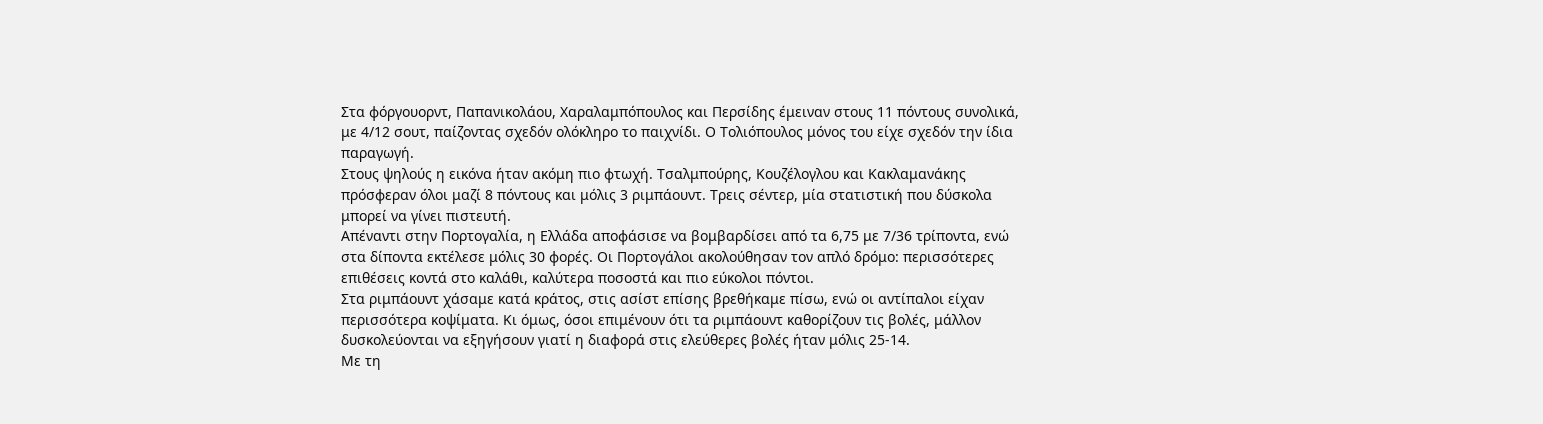Στα φόργουορντ, Παπανικολάου, Χαραλαμπόπουλος και Περσίδης έμειναν στους 11 πόντους συνολικά, με 4/12 σουτ, παίζοντας σχεδόν ολόκληρο το παιχνίδι. Ο Τολιόπουλος μόνος του είχε σχεδόν την ίδια παραγωγή.
Στους ψηλούς η εικόνα ήταν ακόμη πιο φτωχή. Τσαλμπούρης, Κουζέλογλου και Κακλαμανάκης πρόσφεραν όλοι μαζί 8 πόντους και μόλις 3 ριμπάουντ. Τρεις σέντερ, μία στατιστική που δύσκολα μπορεί να γίνει πιστευτή.
Απέναντι στην Πορτογαλία, η Ελλάδα αποφάσισε να βομβαρδίσει από τα 6,75 με 7/36 τρίποντα, ενώ στα δίποντα εκτέλεσε μόλις 30 φορές. Οι Πορτογάλοι ακολούθησαν τον απλό δρόμο: περισσότερες επιθέσεις κοντά στο καλάθι, καλύτερα ποσοστά και πιο εύκολοι πόντοι.
Στα ριμπάουντ χάσαμε κατά κράτος, στις ασίστ επίσης βρεθήκαμε πίσω, ενώ οι αντίπαλοι είχαν περισσότερα κοψίματα. Κι όμως, όσοι επιμένουν ότι τα ριμπάουντ καθορίζουν τις βολές, μάλλον δυσκολεύονται να εξηγήσουν γιατί η διαφορά στις ελεύθερες βολές ήταν μόλις 25-14.
Με τη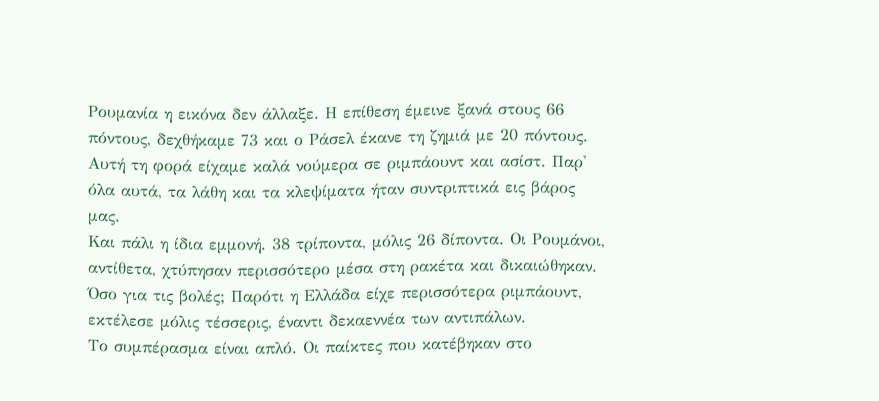Ρουμανία η εικόνα δεν άλλαξε. Η επίθεση έμεινε ξανά στους 66 πόντους, δεχθήκαμε 73 και ο Ράσελ έκανε τη ζημιά με 20 πόντους. Αυτή τη φορά είχαμε καλά νούμερα σε ριμπάουντ και ασίστ. Παρ' όλα αυτά, τα λάθη και τα κλεψίματα ήταν συντριπτικά εις βάρος μας.
Και πάλι η ίδια εμμονή. 38 τρίποντα, μόλις 26 δίποντα. Οι Ρουμάνοι, αντίθετα, χτύπησαν περισσότερο μέσα στη ρακέτα και δικαιώθηκαν. Όσο για τις βολές; Παρότι η Ελλάδα είχε περισσότερα ριμπάουντ, εκτέλεσε μόλις τέσσερις, έναντι δεκαεννέα των αντιπάλων.
Το συμπέρασμα είναι απλό. Οι παίκτες που κατέβηκαν στο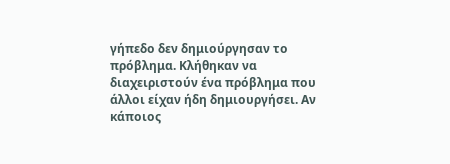γήπεδο δεν δημιούργησαν το πρόβλημα. Κλήθηκαν να διαχειριστούν ένα πρόβλημα που άλλοι είχαν ήδη δημιουργήσει. Αν κάποιος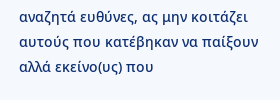αναζητά ευθύνες, ας μην κοιτάζει αυτούς που κατέβηκαν να παίξουν αλλά εκείνο(υς) που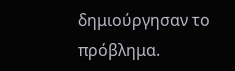δημιούργησαν το πρόβλημα.